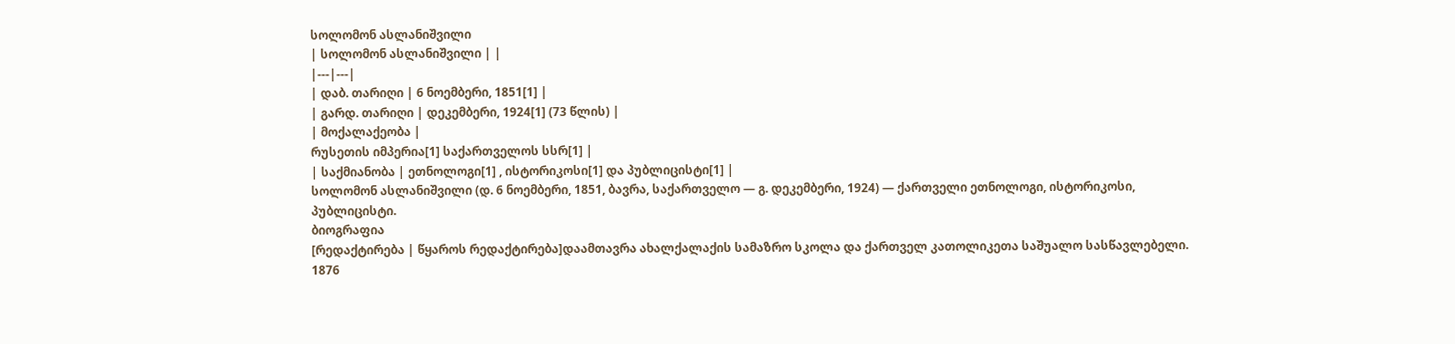სოლომონ ასლანიშვილი
| სოლომონ ასლანიშვილი | |
|---|---|
| დაბ. თარიღი | 6 ნოემბერი, 1851[1] |
| გარდ. თარიღი | დეკემბერი, 1924[1] (73 წლის) |
| მოქალაქეობა |
რუსეთის იმპერია[1] საქართველოს სსრ[1] |
| საქმიანობა | ეთნოლოგი[1] , ისტორიკოსი[1] და პუბლიცისტი[1] |
სოლომონ ასლანიშვილი (დ. 6 ნოემბერი, 1851, ბავრა, საქართველო — გ. დეკემბერი, 1924) — ქართველი ეთნოლოგი, ისტორიკოსი, პუბლიცისტი.
ბიოგრაფია
[რედაქტირება | წყაროს რედაქტირება]დაამთავრა ახალქალაქის სამაზრო სკოლა და ქართველ კათოლიკეთა საშუალო სასწავლებელი. 1876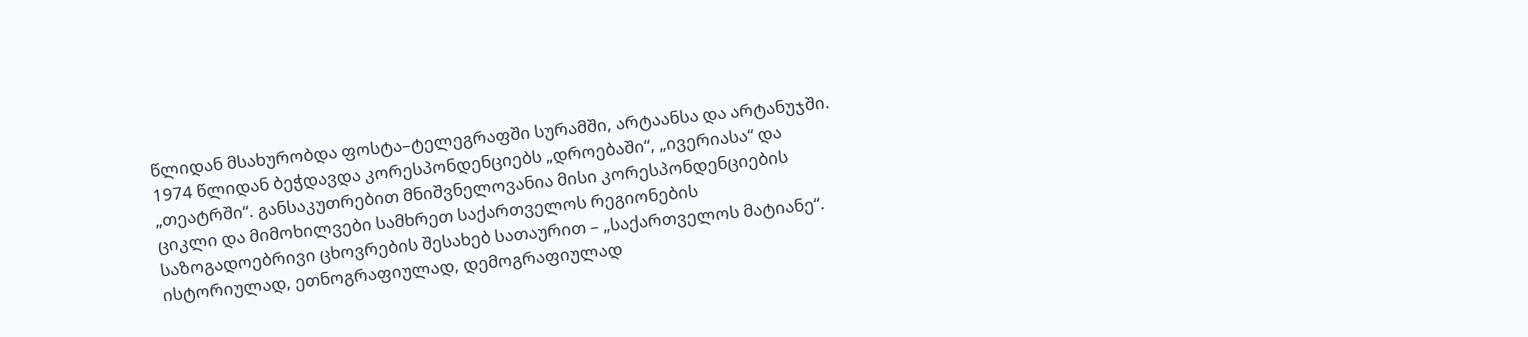წლიდან მსახურობდა ფოსტა–ტელეგრაფში სურამში, არტაანსა და არტანუჯში. 1974 წლიდან ბეჭდავდა კორესპონდენციებს „დროებაში“, „ივერიასა“ და „თეატრში“. განსაკუთრებით მნიშვნელოვანია მისი კორესპონდენციების ციკლი და მიმოხილვები სამხრეთ საქართველოს რეგიონების საზოგადოებრივი ცხოვრების შესახებ სათაურით – „საქართველოს მატიანე“. ისტორიულად, ეთნოგრაფიულად, დემოგრაფიულად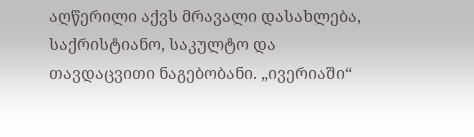აღწერილი აქვს მრავალი დასახლება, საქრისტიანო, საკულტო და თავდაცვითი ნაგებობანი. „ივერიაში“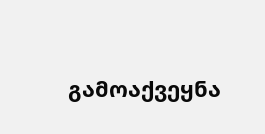გამოაქვეყნა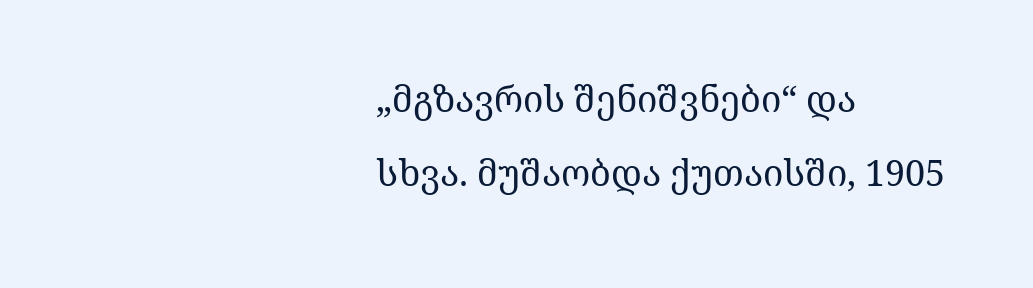„მგზავრის შენიშვნები“ და სხვა. მუშაობდა ქუთაისში, 1905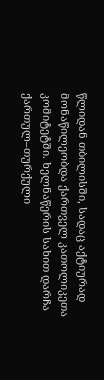წლიდან თბილისში, სადაც აქტიურად მონაწილეობდა ქართველ კათოლიკეთა კომიტეტში. ხელნაწერის სახით დარჩა ქართულ–თურქული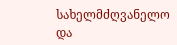სახელმძღვანელო და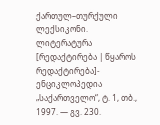ქართულ–თურქული ლექსიკონი.
ლიტერატურა
[რედაქტირება | წყაროს რედაქტირება]- ენციკლოპედია „საქართველო“, ტ. 1, თბ., 1997. — გვ. 230.